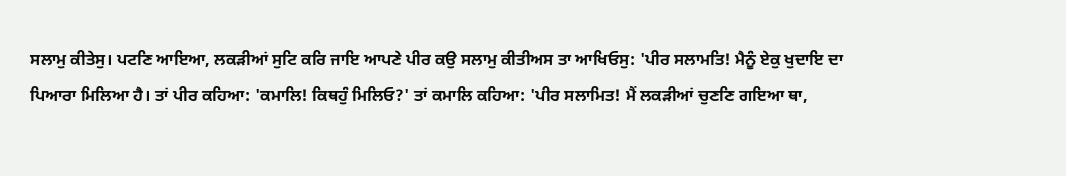ਸਲਾਮੁ ਕੀਤੇਸੁ। ਪਟਣਿ ਆਇਆ, ਲਕੜੀਆਂ ਸੁਟਿ ਕਰਿ ਜਾਇ ਆਪਣੇ ਪੀਰ ਕਉ ਸਲਾਮੁ ਕੀਤੀਅਸ ਤਾ ਆਖਿਓਸੁ: 'ਪੀਰ ਸਲਾਮਤਿ! ਮੈਨੂੰ ਏਕੁ ਖੁਦਾਇ ਦਾ ਪਿਆਰਾ ਮਿਲਿਆ ਹੈ। ਤਾਂ ਪੀਰ ਕਹਿਆ: 'ਕਮਾਲਿ! ਕਿਥਹੁੰ ਮਿਲਿਓ?' ਤਾਂ ਕਮਾਲਿ ਕਹਿਆ: 'ਪੀਰ ਸਲਾਮਿਤ! ਮੈਂ ਲਕੜੀਆਂ ਚੁਣਣਿ ਗਇਆ ਥਾ,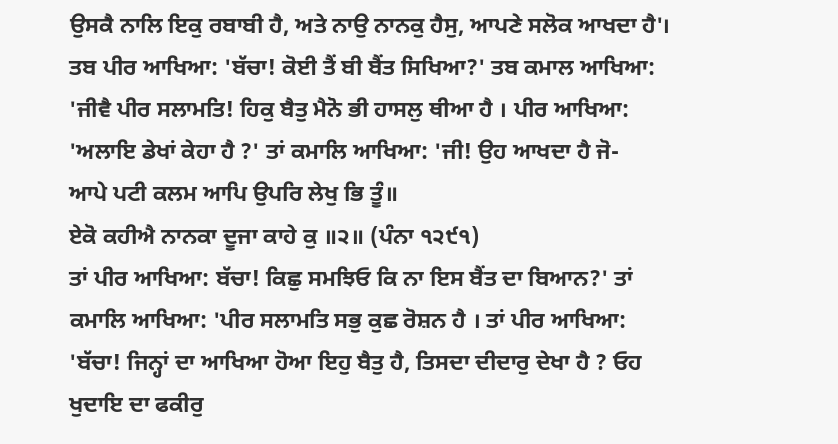ਉਸਕੈ ਨਾਲਿ ਇਕੁ ਰਬਾਬੀ ਹੈ, ਅਤੇ ਨਾਉ ਨਾਨਕੁ ਹੈਸੁ, ਆਪਣੇ ਸਲੋਕ ਆਖਦਾ ਹੈ'। ਤਬ ਪੀਰ ਆਖਿਆ: 'ਬੱਚਾ! ਕੋਈ ਤੈਂ ਬੀ ਬੈਂਤ ਸਿਖਿਆ?' ਤਬ ਕਮਾਲ ਆਖਿਆ: 'ਜੀਵੈ ਪੀਰ ਸਲਾਮਤਿ! ਹਿਕੁ ਬੈਤੁ ਮੈਨੋ ਭੀ ਹਾਸਲੁ ਥੀਆ ਹੈ । ਪੀਰ ਆਖਿਆ: 'ਅਲਾਇ ਡੇਖਾਂ ਕੇਹਾ ਹੈ ?' ਤਾਂ ਕਮਾਲਿ ਆਖਿਆ: 'ਜੀ! ਉਹ ਆਖਦਾ ਹੈ ਜੋ-
ਆਪੇ ਪਟੀ ਕਲਮ ਆਪਿ ਉਪਰਿ ਲੇਖੁ ਭਿ ਤੂੰ॥
ਏਕੋ ਕਹੀਐ ਨਾਨਕਾ ਦੂਜਾ ਕਾਹੇ ਕੁ ॥੨॥ (ਪੰਨਾ ੧੨੯੧)
ਤਾਂ ਪੀਰ ਆਖਿਆ: ਬੱਚਾ! ਕਿਛੁ ਸਮਝਿਓ ਕਿ ਨਾ ਇਸ ਬੈਂਤ ਦਾ ਬਿਆਨ?' ਤਾਂ ਕਮਾਲਿ ਆਖਿਆ: 'ਪੀਰ ਸਲਾਮਤਿ ਸਭੁ ਕੁਛ ਰੋਸ਼ਨ ਹੈ । ਤਾਂ ਪੀਰ ਆਖਿਆ: 'ਬੱਚਾ! ਜਿਨ੍ਹਾਂ ਦਾ ਆਖਿਆ ਹੋਆ ਇਹੁ ਬੈਤੁ ਹੈ, ਤਿਸਦਾ ਦੀਦਾਰੁ ਦੇਖਾ ਹੈ ? ਓਹ ਖੁਦਾਇ ਦਾ ਫਕੀਰੁ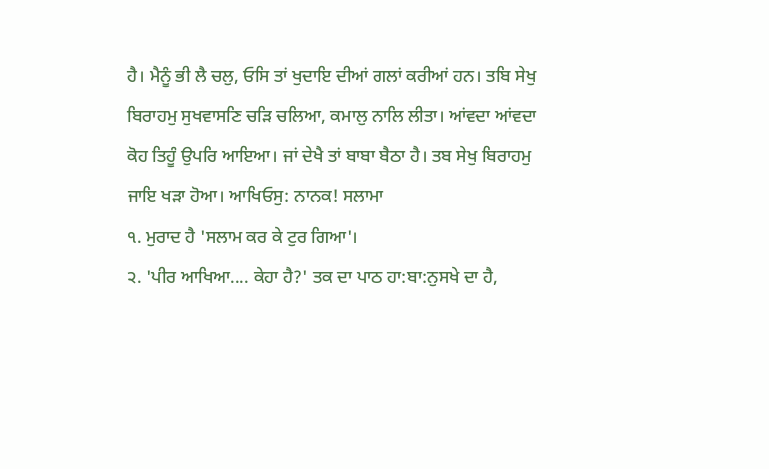ਹੈ। ਮੈਨੂੰ ਭੀ ਲੈ ਚਲੁ, ਓਸਿ ਤਾਂ ਖੁਦਾਇ ਦੀਆਂ ਗਲਾਂ ਕਰੀਆਂ ਹਨ। ਤਬਿ ਸੇਖੁ ਬਿਰਾਹਮੁ ਸੁਖਵਾਸਣਿ ਚੜਿ ਚਲਿਆ, ਕਮਾਲੁ ਨਾਲਿ ਲੀਤਾ। ਆਂਵਦਾ ਆਂਵਦਾ ਕੋਹ ਤਿਹੂੰ ਉਪਰਿ ਆਇਆ। ਜਾਂ ਦੇਖੈ ਤਾਂ ਬਾਬਾ ਬੈਠਾ ਹੈ। ਤਬ ਸੇਖੁ ਬਿਰਾਹਮੁ ਜਾਇ ਖੜਾ ਹੋਆ। ਆਖਿਓਸੁ: ਨਾਨਕ! ਸਲਾਮਾ
੧. ਮੁਰਾਦ ਹੈ 'ਸਲਾਮ ਕਰ ਕੇ ਟੁਰ ਗਿਆ'।
੨. 'ਪੀਰ ਆਖਿਆ.... ਕੇਹਾ ਹੈ?' ਤਕ ਦਾ ਪਾਠ ਹਾ:ਬਾ:ਨੁਸਖੇ ਦਾ ਹੈ,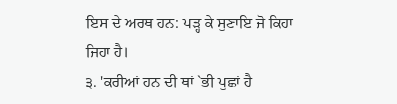ਇਸ ਦੇ ਅਰਥ ਹਨ: ਪੜ੍ਹ ਕੇ ਸੁਣਾਇ ਜੋ ਕਿਹਾ ਜਿਹਾ ਹੈ।
੩. 'ਕਰੀਆਂ ਹਨ ਦੀ ਥਾਂ `ਭੀ ਪੁਛਾਂ ਹੈ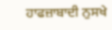ਹਾਫਜ਼ਾਬਾਦੀ ਨੁਸਖੇ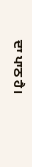ਦਾ ਪਾਠ ਹੈ।